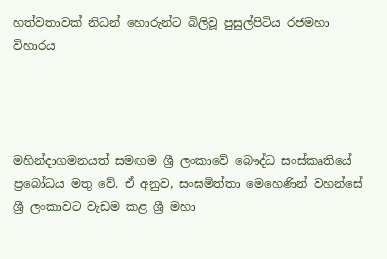හත්වතාවක් නිධන් හොරුන්ට බිලිවූ පුසුල්පිටිය රජමහා විහාරය




මහින්දාගමනයත් සමඟම ශ්‍රී ලංකාවේ බෞද්ධ සංස්කෘතියේ ප්‍රබෝධය මතු වේ. ඒ අනුව, සංඝමිත්තා මෙහෙණින් වහන්සේ ශ්‍රී ලංකාවට වැඩම කළ ශ්‍රී මහා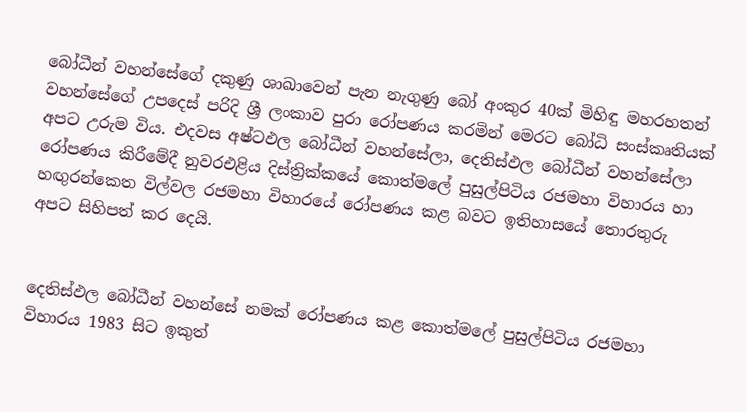බෝධීන් වහන්සේගේ දකුණු ශාඛාවෙන් පැන නැගුණු බෝ අංකුර 40ක් මිහිඳු මහරහතන් වහන්සේගේ උපදෙස් පරිදි ශ්‍රී ලංකාව පුරා රෝපණය කරමින් මෙරට බෝධි සංස්කෘතියක් අපට උරුම විය. එදවස අෂ්ටඵල බෝධීන් වහන්සේලා, දෙතිස්ඵල බෝධීන් වහන්සේලා රෝපණය කිරීමේදී නුවරඑළිය දිස්ත්‍රික්කයේ කොත්මලේ පුසුල්පිටිය රජමහා විහාරය හා හඟුරන්කෙත විල්වල රජමහා විහාරයේ රෝපණය කළ බවට ඉතිහාසයේ තොරතුරු අපට සිහිපත් කර දෙයි.


දෙතිස්ඵල බෝධීන් වහන්සේ නමක් රෝපණය කළ කොත්මලේ පුසුල්පිටිය රජමහා විහාරය 1983 සිට ඉකුත්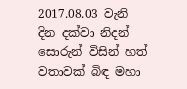2017.08.03 වැනි දින දක්වා නිදන් සොරුන් විසින් හත් වතාවක් බිඳ මහා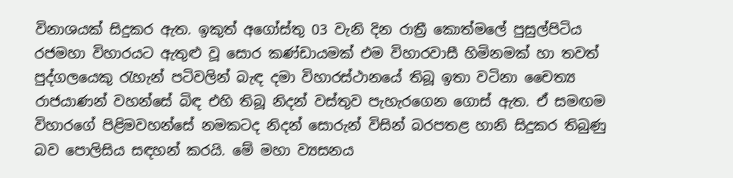විනාශයක් සිදුකර ඇත. ඉකුත් අගෝස්තු 03 වැනි දින රාත්‍රී කොත්මලේ පුසුල්පිටිය රජමහා විහාරයට ඇතුළු වූ සොර කණ්ඩායමක් එම විහාරවාසී හිමිනමක් හා තවත් පුද්ගලයෙකු රැහැන් පටිවලින් බැඳ දමා විහාරස්ථානයේ තිබූ ඉතා වටිනා චෛත්‍ය රාජයාණන් වහන්සේ බිඳ එහි තිබූ නිදන් වස්තුව පැහැරගෙන ගොස් ඇත. ඒ සමඟම විහාරගේ පිළිමවහන්සේ නමකටද නිදන් සොරුන් විසින් බරපතළ හානි සිදුකර තිබුණු බව පොලිසිය සඳහන් කරයි. මේ මහා ව්‍යසනය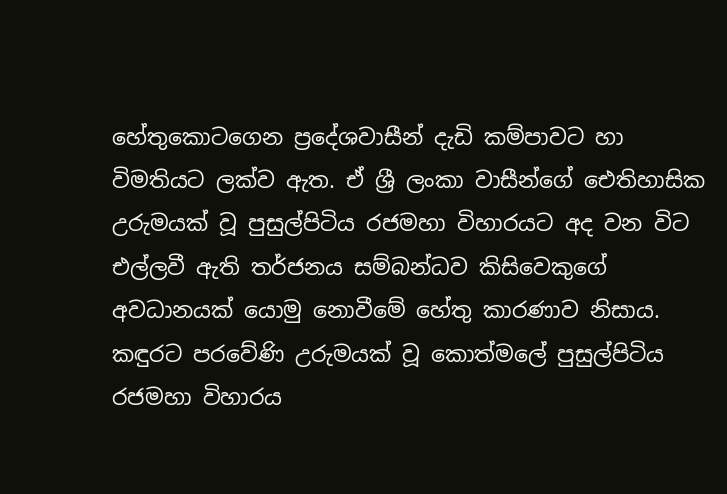හේතුකොටගෙන ප්‍රදේශවාසීන් දැඩි කම්පාවට හා විමතියට ලක්ව ඇත. ඒ ශ්‍රී ලංකා වාසීන්ගේ ඓතිහාසික උරුමයක් වූ පුසුල්පිටිය රජමහා විහාරයට අද වන විට එල්ලවී ඇති තර්ජනය සම්බන්ධව කිසිවෙකුගේ අවධානයක් යොමු නොවීමේ හේතු කාරණාව නිසාය.
කඳුරට පරවේණි උරුමයක් වූ කොත්මලේ පුසුල්පිටිය රජමහා විහාරය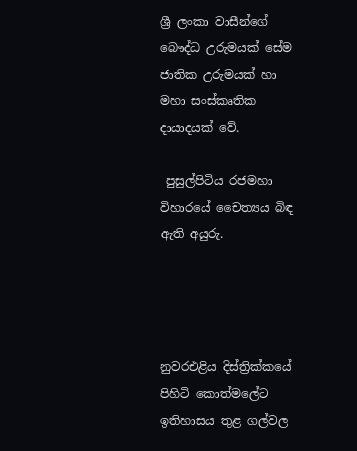ශ්‍රී ලංකා වාසීන්ගේ බෞද්ධ උරුමයක් සේම ජාතික උරුමයක් හා මහා සංස්කෘතික දායාදයක් වේ.

 පුසුල්පිටිය රජමහා විහාරයේ චෛත්‍යය බිඳ ඇති අයුරු.




නුවරඑළිය දිස්ත්‍රික්කයේ පිහිටි කොත්මලේට ඉතිහාසය තුළ ගල්වල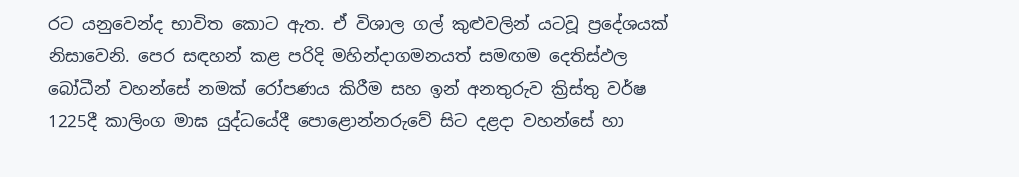රට යනුවෙන්ද භාවිත කොට ඇත. ඒ විශාල ගල් කුළුවලින් යටවූ ප්‍රදේශයක් නිසාවෙනි. පෙර සඳහන් කළ පරිදි මහින්දාගමනයත් සමඟම දෙතිස්ඵල බෝධීන් වහන්සේ නමක් රෝපණය කිරීම සහ ඉන් අනතුරුව ක්‍රිස්තු වර්ෂ 1225දී කාලිංග මාඝ යුද්ධයේදී පොළොන්නරුවේ සිට දළදා වහන්සේ හා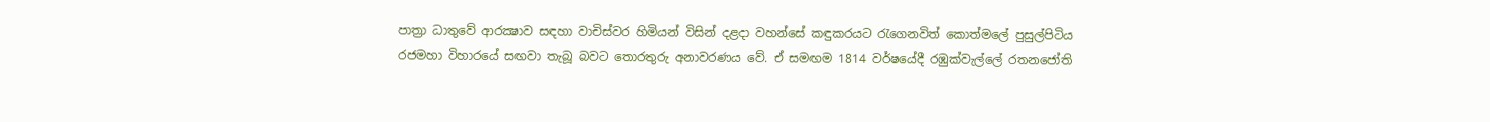පාත්‍රා ධාතුවේ ආරක්‍ෂාව සඳහා වාචිස්වර හිමියන් විසින් දළදා වහන්සේ කඳුකරයට රැගෙනවිත් කොත්මලේ පුසුල්පිටිය රජමහා විහාරයේ සඟවා තැබූ බවට තොරතුරු අනාවරණය වේ. ඒ සමඟම 1814 වර්ෂයේදී රඹුක්වැල්ලේ රතනජෝති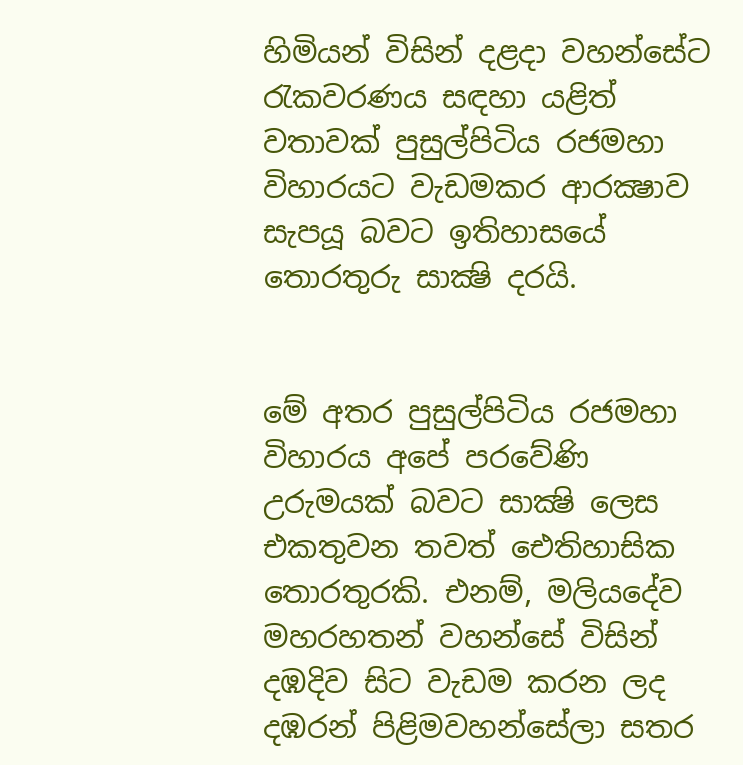හිමියන් විසින් දළදා වහන්සේට රැකවරණය සඳහා යළිත් වතාවක් පුසුල්පිටිය රජමහා විහාරයට වැඩමකර ආරක්‍ෂාව සැපයූ බවට ඉතිහාසයේ තොරතුරු සාක්‍ෂි දරයි.


මේ අතර පුසුල්පිටිය රජමහා විහාරය අපේ පරවේණි උරුමයක් බවට සාක්‍ෂි ලෙස එකතුවන තවත් ඓතිහාසික තොරතුරකි. එනම්, මලියදේව මහරහතන් වහන්සේ විසින් දඹදිව සිට වැඩම කරන ලද දඹරන් පිළිමවහන්සේලා සතර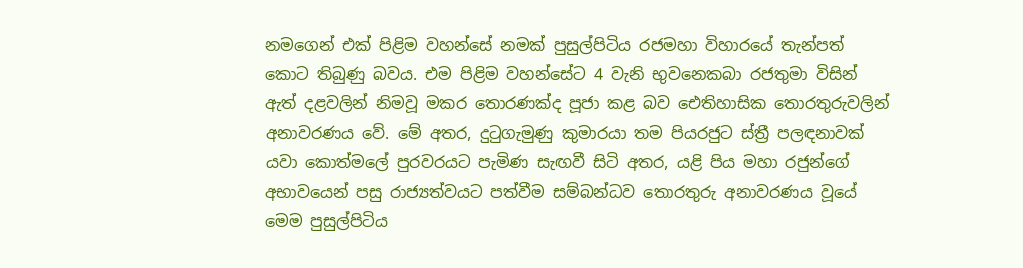නමගෙන් එක් පිළිම වහන්සේ නමක් පුසුල්පිටිය රජමහා විහාරයේ තැන්පත් කොට තිබුණු බවය. එම පිළිම වහන්සේට 4 වැනි භුවනෙකබා රජතුමා විසින් ඇත් දළවලින් නිමවූ මකර තොරණක්ද පූජා කළ බව ඓතිහාසික තොරතුරුවලින් අනාවරණය වේ. මේ අතර, දුටුගැමුණු කුමාරයා තම පියරජුට ස්ත්‍රී පලඳනාවක් යවා කොත්මලේ පුරවරයට පැමිණ සැඟවී සිටි අතර, යළි පිය මහා රජුන්ගේ අභාවයෙන් පසු රාජ්‍යත්වයට පත්වීම සම්බන්ධව තොරතුරු අනාවරණය වූයේ මෙම පුසුල්පිටිය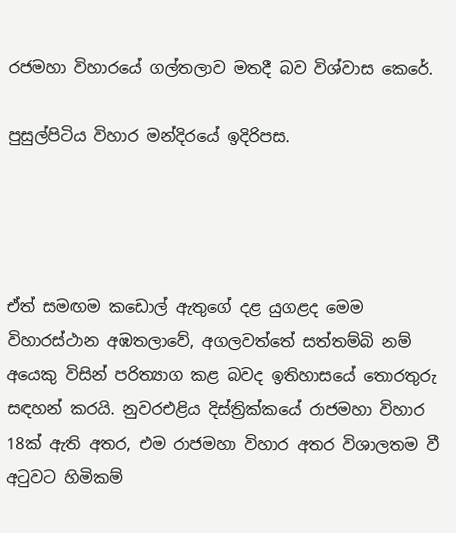රජමහා විහාරයේ ගල්තලාව මතදී බව විශ්වාස කෙරේ.

පුසුල්පිටිය විහාර මන්දිරයේ ඉදිරිපස.




ඒත් සමඟම කඩොල් ඇතුගේ දළ යුගළද මෙම විහාරස්ථාන අඹතලාවේ, අගලවත්තේ සත්තම්බි නම් අයෙකු විසින් පරිත්‍යාග කළ බවද ඉතිහාසයේ තොරතුරු සඳහන් කරයි. නුවරඑළිය දිස්ත්‍රික්කයේ රාජමහා විහාර 18ක් ඇති අතර, එම රාජමහා විහාර අතර විශාලතම වී අටුවට හිමිකම්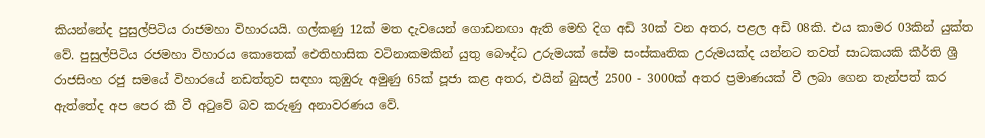කියන්නේද පුසුල්පිටිය රාජමහා විහාරයයි. ගල්කණු 12ක් මත දැවයෙන් ගොඩනඟා ඇති මෙහි දිග අඩි 30ක් වන අතර, පළල අඩි 08කි. එය කාමර 03කින් යුක්ත වේ. පුසුල්පිටිය රජමහා විහාරය කොතෙක් ඓතිහාසික වටිනාකමකින් යුතු බෞද්ධ උරුමයක් සේම සංස්කෘතික උරුමයක්ද යන්නට තවත් සාධකයකි කීර්ති ශ්‍රී රාජසිංහ රජු සමයේ විහාරයේ නඩත්තුව සඳහා කුඹුරු අමුණු 65ක් පූජා කළ අතර, එයින් බුසල් 2500 - 3000ක් අතර ප්‍රමාණයක් වී ලබා ගෙන තැන්පත් කර ඇත්තේද අප පෙර කී වී අටුවේ බව කරුණු අනාවරණය වේ.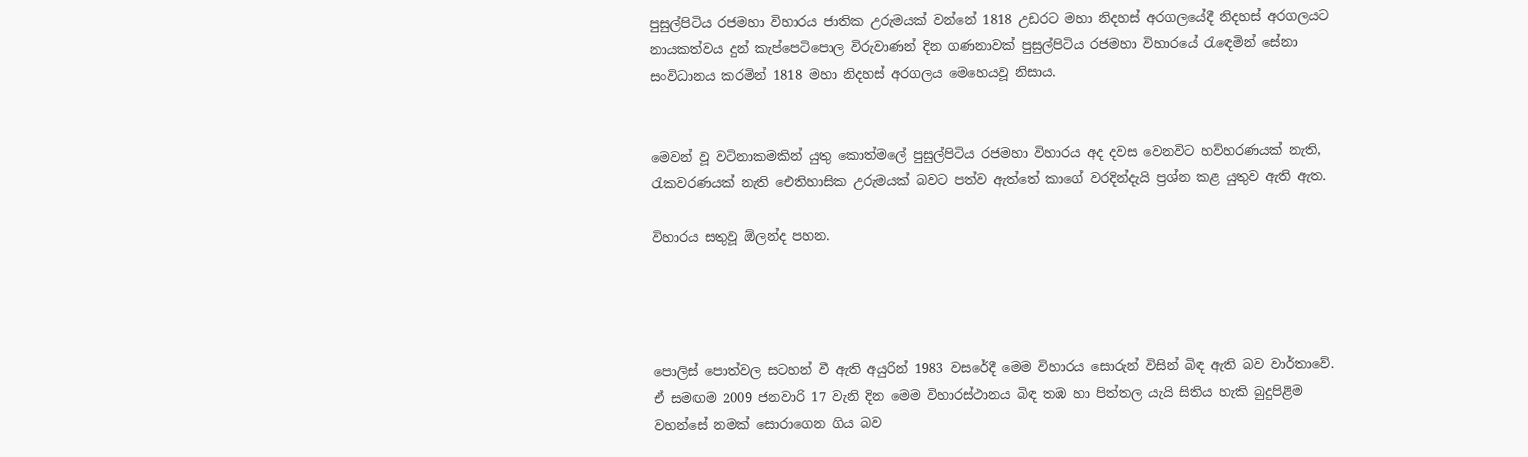පුසුල්පිටිය රජමහා විහාරය ජාතික උරුමයක් වන්නේ 1818 උඩරට මහා නිදහස් අරගලයේදී නිදහස් අරගලයට නායකත්වය දුන් කැප්පෙටිපොල විරුවාණන් දින ගණනාවක් පුසුල්පිටිය රජමහා විහාරයේ රැඳෙමින් සේනා සංවිධානය කරමින් 1818 මහා නිදහස් අරගලය මෙහෙයවූ නිසාය.


මෙවන් වූ වටිනාකමකින් යුතු කොත්මලේ පුසුල්පිටිය රජමහා විහාරය අද දවස වෙනවිට හව්හරණයක් නැති, රැකවරණයක් නැති ඓතිහාසික උරුමයක් බවට පත්ව ඇත්තේ කාගේ වරදින්දැයි ප්‍රශ්න කළ යුතුව ඇති ඇත.

විහාරය සතුවූ ඕලන්ද පහන.




පොලිස් පොත්වල සටහන් වී ඇති අයුරින් 1983 වසරේදී මෙම විහාරය සොරුන් විසින් බිඳ ඇති බව වාර්තාවේ. ඒ සමඟම 2009 ජනවාරි 17 වැනි දින මෙම විහාරස්ථානය බිඳ තඹ හා පිත්තල යැයි සිතිය හැකි බුදුපිළිම වහන්සේ නමක් සොරාගෙන ගිය බව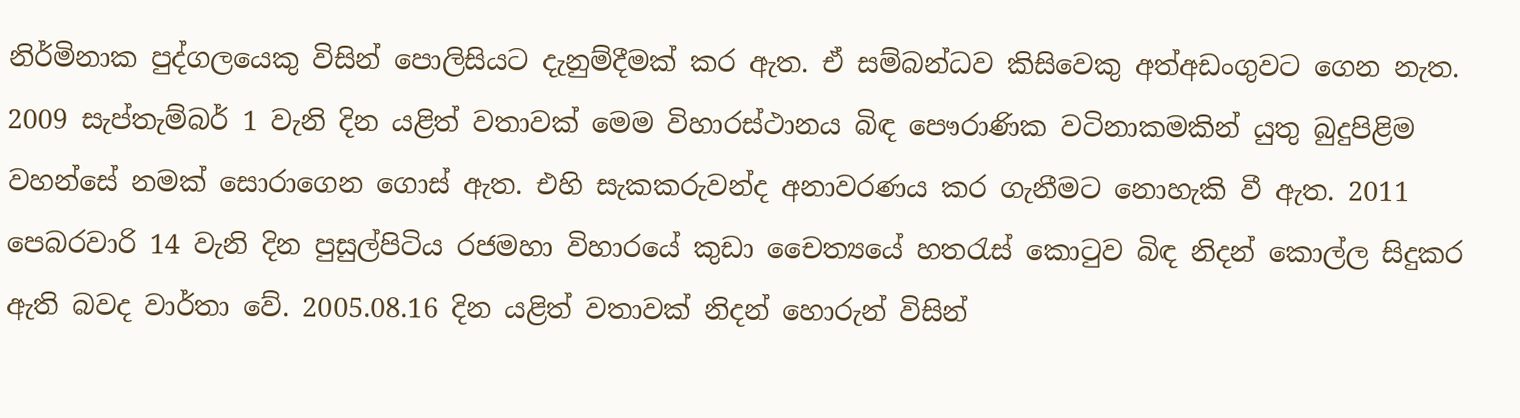නිර්මිනාක පුද්ගලයෙකු විසින් පොලිසියට දැනුම්දීමක් කර ඇත. ඒ සම්බන්ධව කිසිවෙකු අත්අඩංගුවට ගෙන නැත. 2009 සැප්තැම්බර් 1 වැනි දින යළිත් වතාවක් මෙම විහාරස්ථානය බිඳ පෞරාණික වටිනාකමකින් යුතු බුදුපිළිම වහන්සේ නමක් සොරාගෙන ගොස් ඇත. එහි සැකකරුවන්ද අනාවරණය කර ගැනීමට නොහැකි වී ඇත. 2011 පෙබරවාරි 14 වැනි දින පුසුල්පිටිය රජමහා විහාරයේ කුඩා චෛත්‍යයේ හතරැස් කොටුව බිඳ නිදන් කොල්ල සිදුකර ඇති බවද වාර්තා වේ. 2005.08.16 දින යළිත් වතාවක් නිදන් හොරුන් විසින්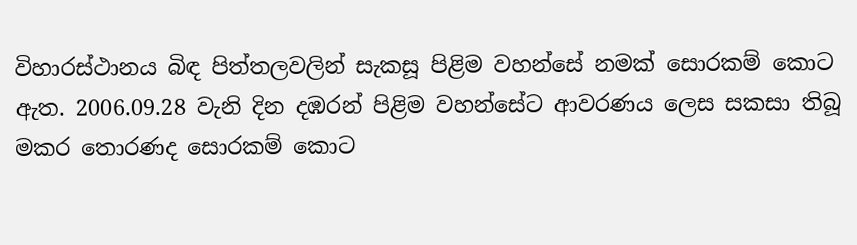විහාරස්ථානය බිඳ පිත්තලවලින් සැකසූ පිළිම වහන්සේ නමක් සොරකම් කොට ඇත. 2006.09.28 වැනි දින දඹරන් පිළිම වහන්සේට ආවරණය ලෙස සකසා තිබූ මකර තොරණද සොරකම් කොට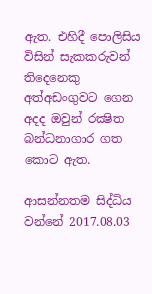ඇත. එහිදී පොලිසිය විසින් සැකකරුවන් තිදෙනෙකු අත්අඩංගුවට ගෙන අදද ඔවුන් රක්‍ෂිත බන්ධනාගාර ගත කොට ඇත.

ආසන්නතම සිද්ධිය වන්නේ 2017.08.03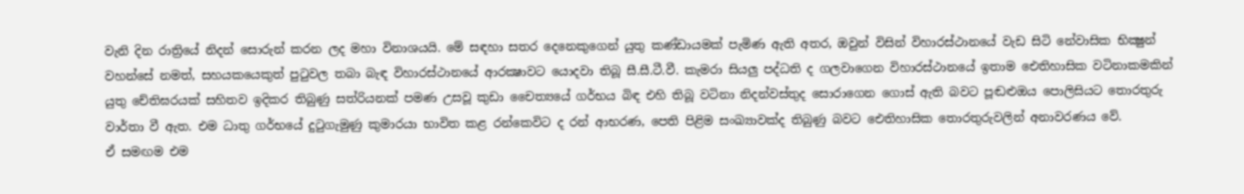වැනි දින රාත්‍රියේ නිදන් සොරුන් කරන ලද මහා විනාශයයි. මේ සඳහා සතර දෙනෙකුගෙන් යුතු කණ්ඩායමක් පැමිණ ඇති අතර, ඔවුන් විසින් විහාරස්ථානයේ වැඩ සිටි නේවාසික භික්‍ෂුන් වහන්සේ නමත්, සහයකයෙකුත් පුටුවල තබා බැඳ විහාරස්ථානයේ ආරක්‍ෂාවට යොදවා තිබූ සී.සී.ටී.වී. කැමරා සියලු පද්ධති ද ගලවාගෙන විහාරස්ථානයේ ඉතාම ඓතිහාසික වටිනාකමකින් යුතු චේතිඝරයක් සහිතව ඉදිකර තිබුණු සත්රියනක් පමණ උසවූ කුඩා චෛත්‍යයේ ගර්භය බිඳ එහි තිබූ වටිනා නිදන්වස්තුද සොරාගෙන ගොස් ඇති බවට පූඬළුඔය පොලිසියට තොරතුරු වාර්තා වී ඇත. එම ධාතු ගර්භයේ දුටුගැමුණු කුමාරයා භාවිත කළ රන්කෙවිට ද රන් ආභරණ, පෙති පිළිම සංඛ්‍යාවක්ද තිබුණු බවට ඓතිහාසික තොරතුරුවලින් අනාවරණය වේ.
ඒ සමඟම එම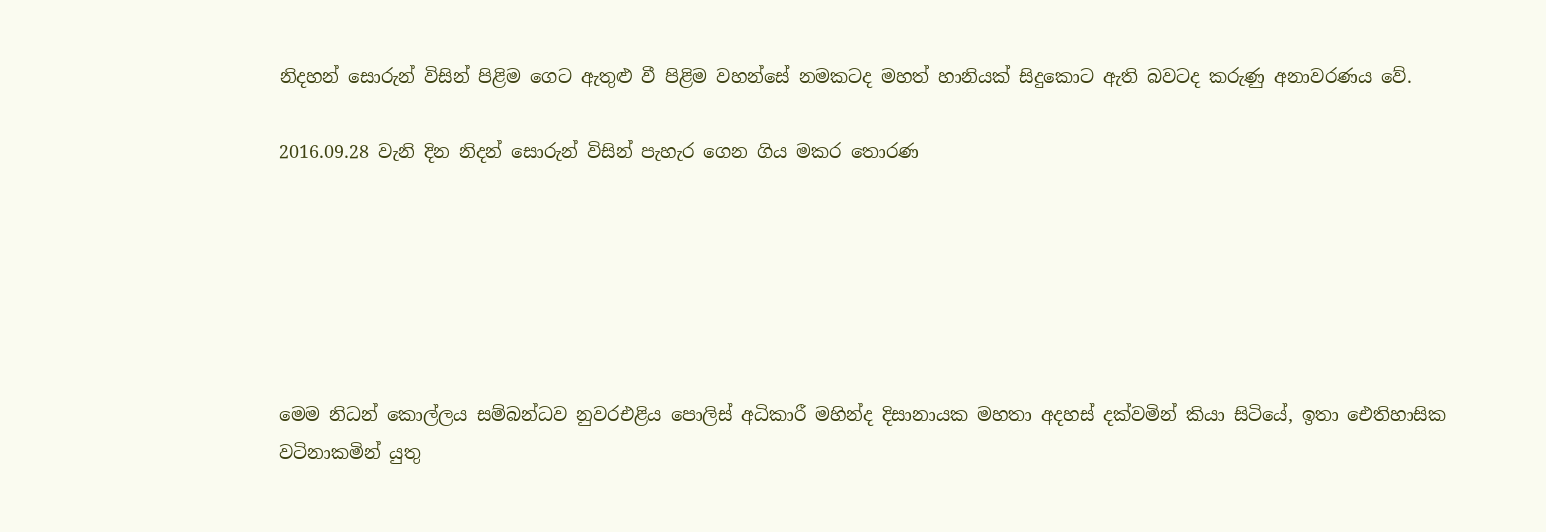නිදහන් සොරුන් විසින් පිළිම ගෙට ඇතුළු වී පිළිම වහන්සේ නමකටද මහත් හානියක් සිදුකොට ඇති බවටද කරුණු අනාවරණය වේ.

2016.09.28 වැනි දින නිදන් සොරුන් විසින් පැහැර ගෙන ගිය මකර තොරණ






මෙම නිධන් කොල්ලය සම්බන්ධව නුවරඑළිය පොලිස් අධිකාරී මහින්ද දිසානායක මහතා අදහස් දක්වමින් කියා සිටියේ, ඉතා ඓතිහාසික වටිනාකමින් යුතු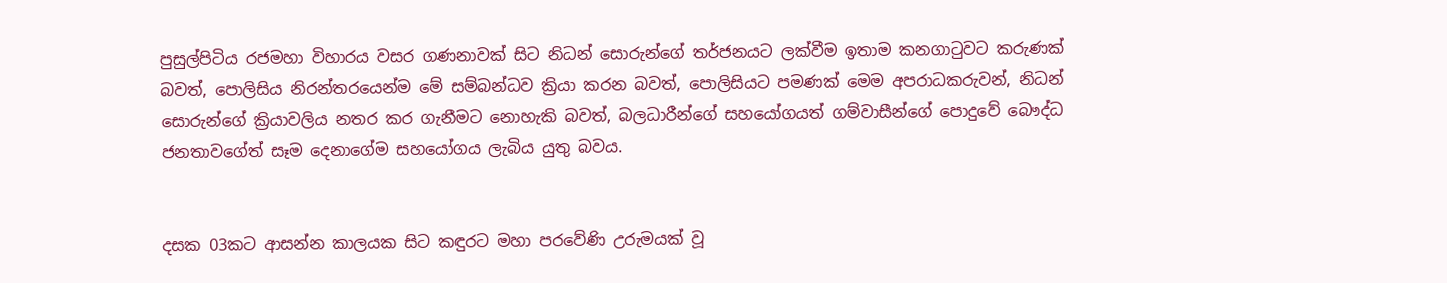පුසුල්පිටිය රජමහා විහාරය වසර ගණනාවක් සිට නිධන් සොරුන්ගේ තර්ජනයට ලක්වීම ඉතාම කනගාටුවට කරුණක් බවත්, පොලිසිය නිරන්තරයෙන්ම මේ සම්බන්ධව ක්‍රියා කරන බවත්, පොලිසියට පමණක් මෙම අපරාධකරුවන්, නිධන් සොරුන්ගේ ක්‍රියාවලිය නතර කර ගැනීමට නොහැකි බවත්, බලධාරීන්ගේ සහයෝගයත් ගම්වාසීන්ගේ පොදුවේ බෞද්ධ ජනතාවගේත් සෑම දෙනාගේම සහයෝගය ලැබිය යුතු බවය.


දසක 03කට ආසන්න කාලයක සිට කඳුරට මහා පරවේණි උරුමයක් වූ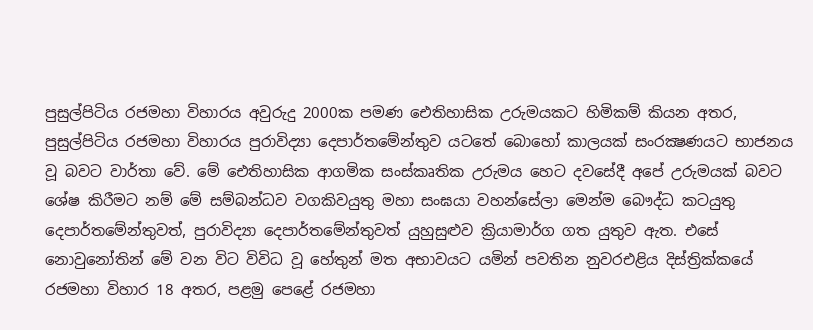පුසුල්පිටිය රජමහා විහාරය අවුරුදු 2000ක පමණ ඓතිහාසික උරුමයකට හිමිකම් කියන අතර, පුසුල්පිටිය රජමහා විහාරය පුරාවිද්‍යා දෙපාර්තමේන්තුව යටතේ බොහෝ කාලයක් සංරක්‍ෂණයට භාජනය වූ බවට වාර්තා වේ. මේ ඓතිහාසික ආගමික සංස්කෘතික උරුමය හෙට දවසේදී අපේ උරුමයක් බවට ශේෂ කිරීමට නම් මේ සම්බන්ධව වගකිවයුතු මහා සංඝයා වහන්සේලා මෙන්ම බෞද්ධ කටයුතු දෙපාර්තමේන්තුවත්, පුරාවිද්‍යා දෙපාර්තමේන්තුවත් යුහුසුළුව ක්‍රියාමාර්ග ගත යුතුව ඇත. එසේ නොවුනෝතින් මේ වන විට විවිධ වූ හේතුන් මත අභාවයට යමින් පවතින නුවරඑළිය දිස්ත්‍රික්කයේ රජමහා විහාර 18 අතර, පළමු පෙළේ රජමහා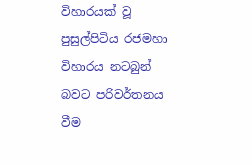විහාරයක් වූ පුසුල්පිටිය රජමහා විහාරය නටබුන් බවට පරිවර්තනය වීම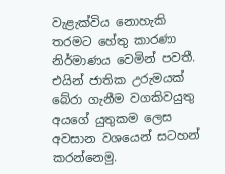වැළැක්විය නොහැකි තරමට හේතු කාරණා නිර්මාණය වෙමින් පවතී. එයින් ජාතික උරුමයක් බේරා ගැනීම වගකිවයුතු අයගේ යුතුකම ලෙස අවසාන වශයෙන් සටහන් කරන්නෙමු.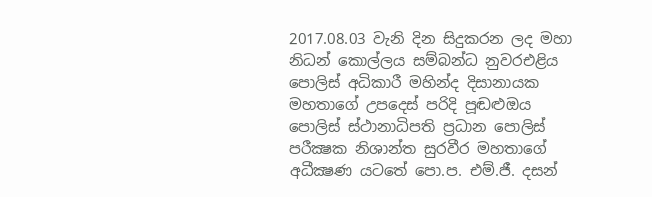2017.08.03 වැනි දින සිදුකරන ලද මහා නිධන් කොල්ලය සම්බන්ධ නුවරඑළිය පොලිස් අධිකාරී මහින්ද දිසානායක මහතාගේ උපදෙස් පරිදි පූඬළුඔය පොලිස් ස්ථානාධිපති ප්‍රධාන පොලිස් පරීක්‍ෂක නිශාන්ත සුරවීර මහතාගේ අධීක්‍ෂණ යටතේ පො.ප. එම්.ජී. දසන්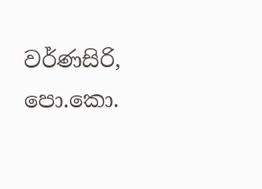වර්ණසිරි, පො.කො.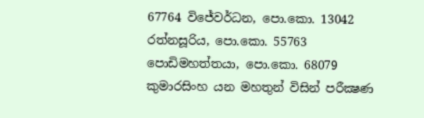67764 විජේවර්ධන, පො.කො. 13042 රත්නසූරිය, පො.කො. 55763 පොඩිමහත්තයා, පො.කො. 68079 කුමාරසිංහ යන මහතුන් විසින් පරීක්‍ෂණ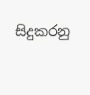සිදුකරනු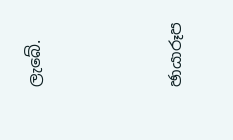ලැබේ.





ඡායාරූප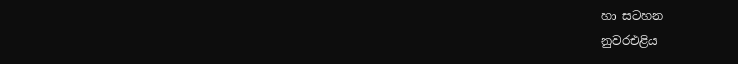හා සටහන
නුවරඑළිය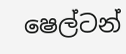ෂෙල්ටන්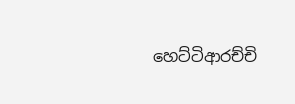හෙට්ටිආරච්චි